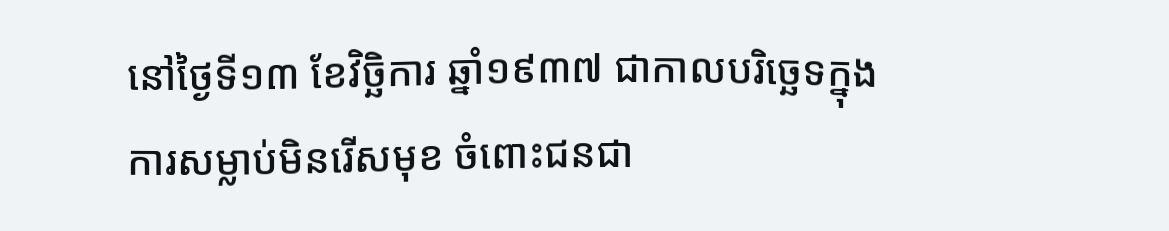នៅថ្ងៃទី១៣ ខែវិច្ឆិការ ឆ្នាំ១៩៣៧ ជាកាលបរិច្ឆេទក្នុងការសម្លាប់មិនរើសមុខ ចំពោះជនជា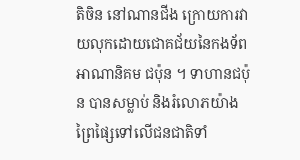តិចិន នៅណានជីង ក្រោយការវាយលុកដោយជោគជ័យនៃកងទ័ពអាណានិគម ជប៉ុន ។ ទាហានជប៉ុន បានសម្លាប់ និងរំលោភយ៉ាងព្រៃផ្សៃទៅលើជនជាតិទាំ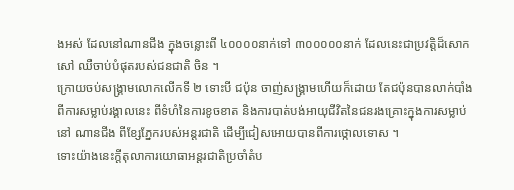ងអស់ ដែលនៅណានជីង ក្នុងចន្លោះពី ៤០០០០នាក់ទៅ ៣០០០០០នាក់ ដែលនេះជាប្រវត្តិដ៏សោកសៅ ឈឺចាប់បំផុតរបស់ជនជាតិ ចិន ។
ក្រោយចប់សង្គ្រាមលោកលើកទី ២ ទោះបី ជប៉ុន ចាញ់សង្គ្រាមហើយក៏ដោយ តែជប៉ុនបានលាក់បាំងពីការសម្លាប់រង្គាលនេះ ពីទំហំនៃការខូចខាត និងការបាត់បង់អាយុជីវិតនៃជនរងគ្រោះក្នុងការសម្លាប់នៅ ណានជីង ពីខ្សែភ្នែករបស់អន្តរជាតិ ដើម្បីជៀសអោយបានពីការថ្កោលទោស ។
ទោះយ៉ាងនេះក្តីតុលាការយោធាអន្តរជាតិប្រចាំតំប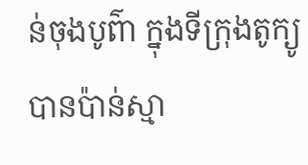ន់ចុងបូព៌ា ក្នុងទីក្រុងតូក្យូបានប៉ាន់ស្មា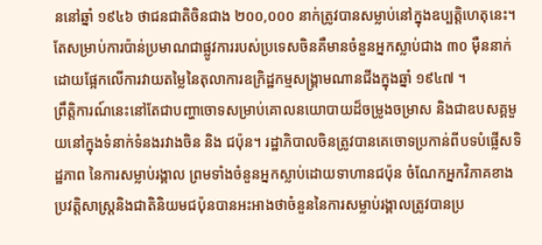ននៅឆ្នាំ ១៩៤៦ ថាជនជាតិចិនជាង ២០០,០០០ នាក់ត្រូវបានសម្លាប់នៅក្នុងឧប្បត្តិហេតុនេះ។ តែសម្រាប់ការប៉ាន់ប្រមាណជាផ្លូវការរបស់ប្រទេសចិនគឺមានចំនួនអ្នកស្លាប់ជាង ៣០ ម៉ឺននាក់ដោយផ្អែកលើការវាយតម្លៃនៃតុលាការឧក្រិដ្ឋកម្មសង្គ្រាមណានជីងក្នុងឆ្នាំ ១៩៤៧ ។
ព្រឹត្តិការណ៍នេះនៅតែជាបញ្ហាចោទសម្រាប់គោលនយោបាយដ៏ចម្រូងចម្រាស និងជាឧបសគ្គមួយនៅក្នុងទំនាក់ទំនងរវាងចិន និង ជប៉ុន។ រដ្ឋាភិបាលចិនត្រូវបានគេចោទប្រកាន់ពីបទបំផ្លើសទិដ្ឋភាព នៃការសម្លាប់រង្គាល ព្រមទាំងចំនួនអ្នកស្លាប់ដោយទាហានជប៉ុន ចំណែកអ្នកវិភាគខាងប្រវត្តិសាស្រ្តនិងជាតិនិយមជប៉ុនបានអះអាងថាចំនួននៃការសម្លាប់រង្គាលត្រូវបានប្រ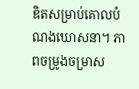ឌិតសម្រាប់គោលបំណងឃោសនា។ ភាពចម្រូងចម្រាស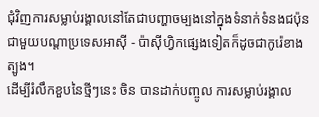ជុំវិញការសម្លាប់រង្គាលនៅតែជាបញ្ហាចម្បងនៅក្នុងទំនាក់ទំនងជប៉ុនជាមួយបណ្តាប្រទេសអាស៊ី - ប៉ាស៊ីហ្វិកផ្សេងទៀតក៏ដូចជាកូរ៉េខាងត្បូង។
ដើម្បីរំលឹកខួបនៃថ្មីៗនេះ ចិន បានដាក់បញ្ចូល ការសម្លាប់រង្គាល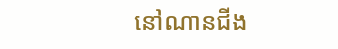នៅណានជីង